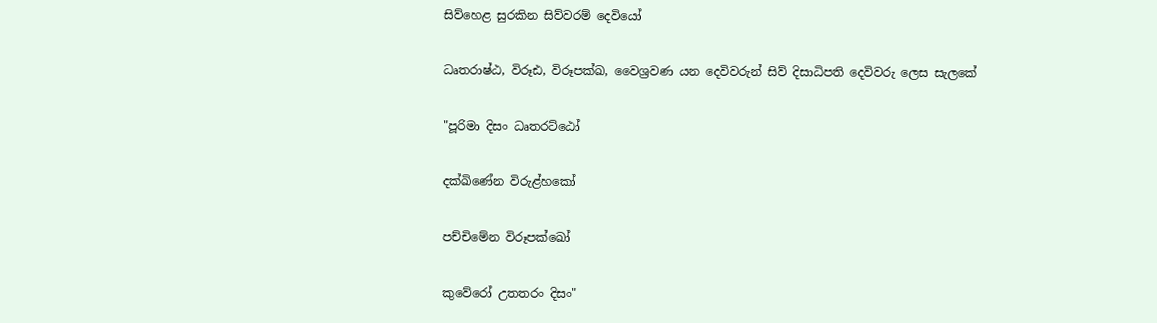සිව්හෙළ සුරකින සිව්වරම් දෙවියෝ

ධෘතරාෂ්ඨ, විරූඪ, විරූපක්‌ඛ, වෛශ්‍රවණ යන දෙවිවරුන් සිව් දිසාධිපති දෙවිවරු ලෙස සැලකේ

"පූරිමා දිසං ධෘතරට්‌ඨෝ

දක්‌ඛිණේන විරුළ්හකෝ

පච්චිමේන විරූපක්‌ඛෝ

කුවේරෝ උතතරං දිසං"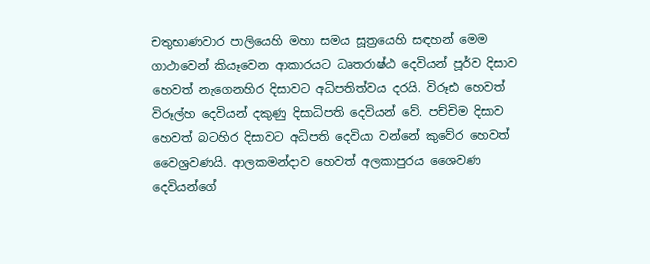චතුභාණවාර පාලියෙහි මහා සමය සූත්‍රයෙහි සඳහන් මෙම ගාථාවෙන් කියෑවෙන ආකාරයට ධෘතරාෂ්ඨ දෙවියන් පූර්ව දිසාව හෙවත් නැගෙනහිර දිසාවට අධිපතිත්වය දරයි. විරූඪ හෙවත් විරූල්හ දෙවියන් දකුණු දිසාධිපති දෙවියන් වේ. පච්චිම දිසාව හෙවත් බටහිර දිසාවට අධිපති දෙවියා වන්නේ කුවේර හෙවත් වෛශ්‍රවණයි. ආලකමන්දාව හෙවත් අලකාපුරය ශෛවණ දෙවියන්ගේ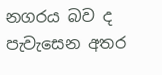නගරය බව ද පැවැසෙන අතර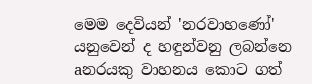මෙම දෙවියන් 'නරවාහණෝ' යනුවෙන් ද හඳුන්වනු ලබන්නෙ aනරයකු වාහනය කොට ගත්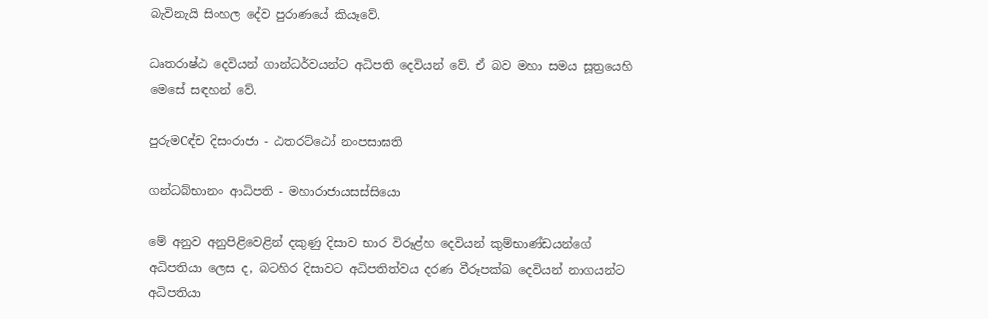බැවිනැයි සිංහල දේව පුරාණයේ කියෑවේ.

ධෘතරාෂ්ඨ දෙවියන් ගාන්ධර්වයන්ට අධිපති දෙවියන් වේ. ඒ බව මහා සමය සූත්‍රයෙහි මෙසේ සඳහන් වේ.

පුරුමCඳ්ච දිසංරාජා - ඨතරට්‌ඨෝ නංපසාඝති

ගන්ධබ්භානං ආධිපති - මහාරාජායසස්‌සියො

මේ අනුව අනුපිළිවෙළින් දකුණු දිසාව භාර විරූළ්හ දෙවියන් කුම්භාණ්‌ඩයන්ගේ අධිපතියා ලෙස ද, බටහිර දිසාවට අධිපතිත්වය දරණ වීරූපක්‌ඛ දෙවියන් නාගයන්ට අධිපතියා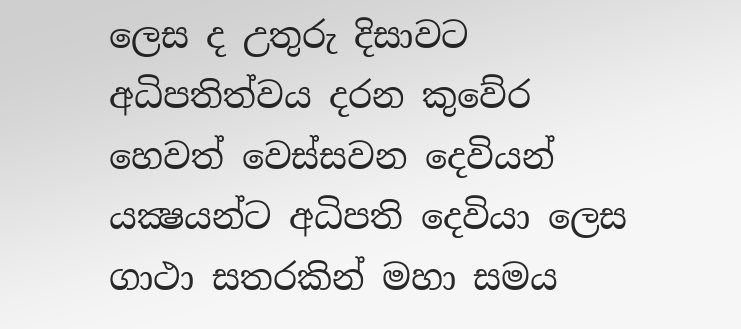ලෙස ද උතුරු දිසාවට අධිපතිත්වය දරන කුවේර හෙවත් වෙස්‌සවන දෙවියන් යක්‍ෂයන්ට අධිපති දෙවියා ලෙස ගාථා සතරකින් මහා සමය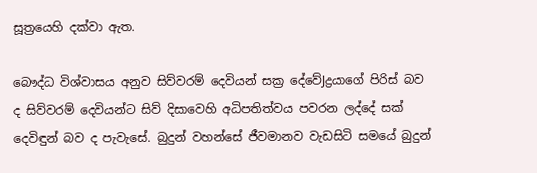සූත්‍රයෙහි දක්‌වා ඇත.

බෞද්ධ විශ්වාසය අනුව සිව්වරම් දෙවියන් සක්‍ර දේවේJද්‍රයාගේ පිරිස්‌ බව ද සිව්වරම් දෙවියන්ට සිව් දිසාවෙහි අධිපතිත්වය පවරන ලද්දේ සක්‌ දෙවිඳුන් බව ද පැවැසේ. බුදුන් වහන්සේ ජීවමානව වැඩසිටි සමයේ බුදුන්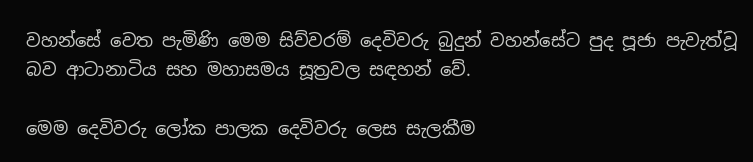වහන්සේ වෙත පැමිණි මෙම සිව්වරම් දෙවිවරු බුදුන් වහන්සේට පුද පූජා පැවැත්වූ බව ආටානාටිය සහ මහාසමය සූත්‍රවල සඳහන් වේ.

මෙම දෙවිවරු ලෝක පාලක දෙවිවරු ලෙස සැලකීම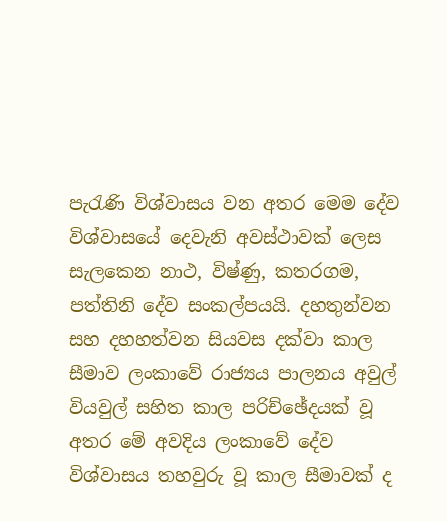පැරැණි විශ්වාසය වන අතර මෙම දේව විශ්වාසයේ දෙවැනි අවස්‌ථාවක්‌ ලෙස සැලකෙන නාථ, විෂ්ණු, කතරගම, පත්තිනි දේව සංකල්පයයි. දහතුන්වන සහ දහහත්වන සියවස දක්‌වා කාල සීමාව ලංකාවේ රාජ්‍යය පාලනය අවුල් වියවුල් සහිත කාල පරිච්ඡේදයක්‌ වූ අතර මේ අවදිය ලංකාවේ දේව විශ්වාසය තහවුරු වූ කාල සීමාවක්‌ ද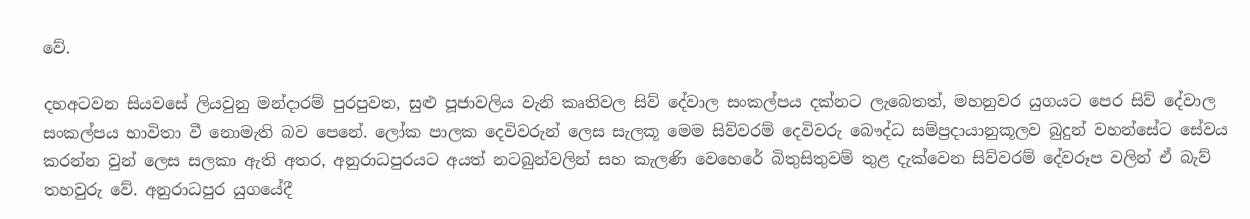වේ.

දහඅටවන සියවසේ ලියවුනු මන්දාරම් පුරපුවත, සුළු පූජාවලිය වැනි කෘතිවල සිව් දේවාල සංකල්පය දක්‌නට ලැබෙතත්, මහනුවර යුගයට පෙර සිව් දේවාල සංකල්පය භාවිතා වී නොමැති බව පෙනේ. ලෝක පාලක දෙවිවරුන් ලෙස සැලකූ මෙම සිව්වරම් දෙවිවරු බෞද්ධ සම්ප්‍රදායානුකූලව බුදුන් වහන්සේට සේවය කරන්න වුන් ලෙස සලකා ඇති අතර, අනුරාධපුරයට අයත් නටබුන්වලින් සහ කැලණි වෙහෙරේ බිතුසිතුවම් තුළ දැක්‌වෙන සිව්වරම් දේවරූප වලින් ඒ බැව් තහවුරු වේ. අනුරාධපුර යුගයේදී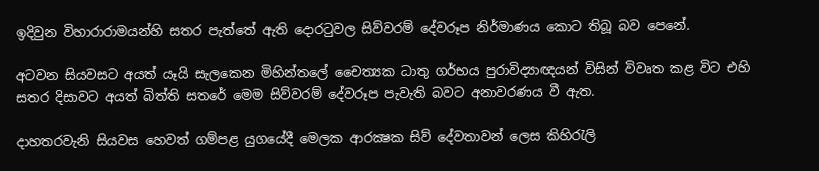ඉදිවුන විහාරාරාමයන්හි සතර පැත්තේ ඇති දොරටුවල සිව්වරම් දේවරූප නිර්මාණය කොට තිබූ බව පෙනේ.

අටවන සියවසට අයත් යෑයි සැලකෙන මිහින්තලේ චෛත්‍යක ධාතු ගර්භය පුරාවිද්‍යාඥයන් විසින් විවෘත කළ විට එහි සතර දිසාවට අයත් බිත්ති සතරේ මෙම සිව්වරම් දේවරූප පැවැති බවට අනාවරණය වී ඇත.

දාහතරවැනි සියවස හෙවත් ගම්පළ යුගයේදී මෙලක ආරක්‍ෂක සිව් දේවතාවන් ලෙස කිහිරැලි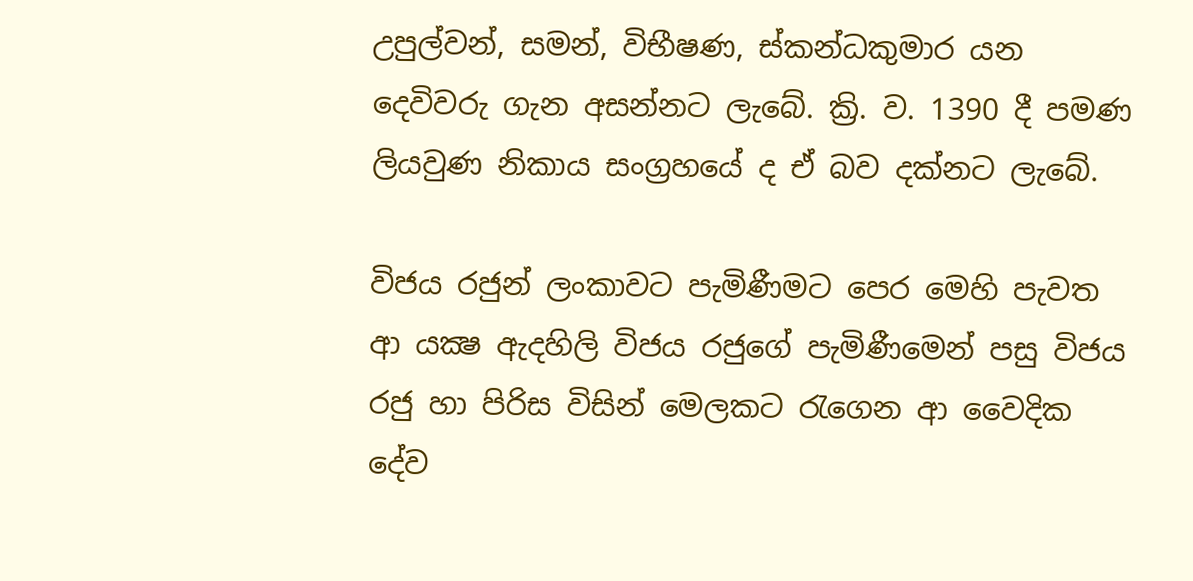උපුල්වන්, සමන්, විභීෂණ, ස්‌කන්ධකුමාර යන දෙවිවරු ගැන අසන්නට ලැබේ. ක්‍රි. ව. 1390 දී පමණ ලියවුණ නිකාය සංග්‍රහයේ ද ඒ බව දක්‌නට ලැබේ.

විජය රජුන් ලංකාවට පැමිණීමට පෙර මෙහි පැවත ආ යක්‍ෂ ඇදහිලි විජය රජුගේ පැමිණීමෙන් පසු විජය රජු හා පිරිස විසින් මෙලකට රැගෙන ආ වෛදික දේව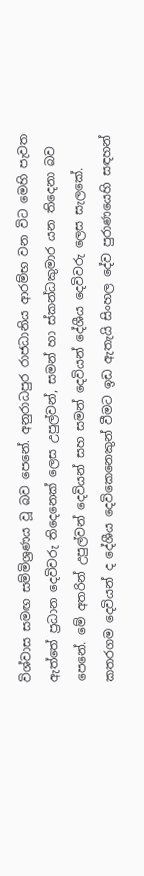විශ්වාස සමඟ සම්මිශ්‍රණය වූ බව පෙනේ. අනුරාධපුර රාජධානිය ආරම්භ වන විට මෙහි පැවත ඇත්තේ ප්‍රධාන දෙවිවරු තිදෙනෙක්‌ ලෙස උපුල්වන්, සමන් හා ස්‌කන්ධකුමාර යන තිදෙනා බව පෙනේ. මේ අතරින් උපුල්වන් දෙවියන් සහ සමන් දෙවියන් දේශීය දෙවිවරු ලෙස සැලකේ. කතරගම දෙවියන් ද දේශීය දෙවිකෙනෙකුන් වීමට ඉඩ ඇතැයි සිංහල දේව පුරාණයෙහි සඳහන්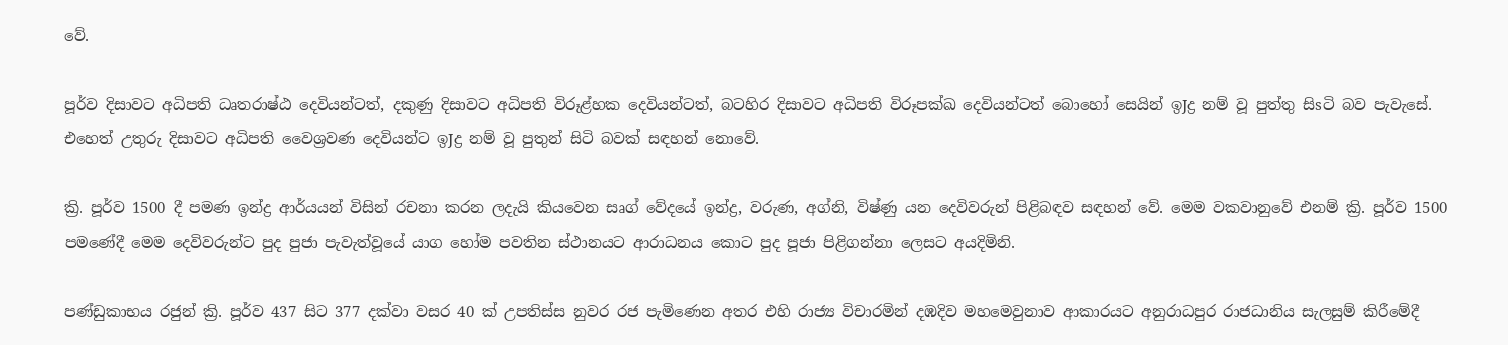වේ.

පූර්ව දිසාවට අධිපති ධෘතරාෂ්ඨ දෙවියන්ටත්, දකුණු දිසාවට අධිපති විරූළ්හක දෙවියන්ටත්, බටහිර දිසාවට අධිපති විරූපක්‌ඛ දෙවියන්ටත් බොහෝ සෙයින් ඉJද්‍ර නම් වූ පුත්තු සිsටි බව පැවැසේ. එහෙත් උතුරු දිසාවට අධිපති වෛශ්‍රවණ දෙවියන්ට ඉJද්‍ර නම් වූ පුතුන් සිටි බවක්‌ සඳහන් නොවේ.

ක්‍රි. පූර්ව 1500 දී පමණ ඉන්ද්‍ර ආර්යයන් විසින් රචනා කරන ලදැයි කියවෙන සෘග් වේදයේ ඉන්ද්‍ර, වරුණ, අග්නි, විෂ්ණු යන දෙවිවරුන් පිළිබඳව සඳහන් වේ. මෙම වකවානුවේ එනම් ක්‍රි. පූර්ව 1500 පමණේදී මෙම දෙවිවරුන්ට පුද පුජා පැවැත්වූයේ යාග හෝම පවතින ස්‌ථානයට ආරාධනය කොට පුද පූජා පිළිගන්නා ලෙසට අයදිමිනි.

පණ්‌ඩුකාභය රජුන් ක්‍රි. පූර්ව 437 සිට 377 දක්‌වා වසර 40 ක්‌ උපතිස්‌ස නුවර රජ පැමිණෙන අතර එහි රාජ්‍ය විචාරමින් දඹදිව මහමෙවුනාව ආකාරයට අනුරාධපුර රාජධානිය සැලසුම් කිරීමේදී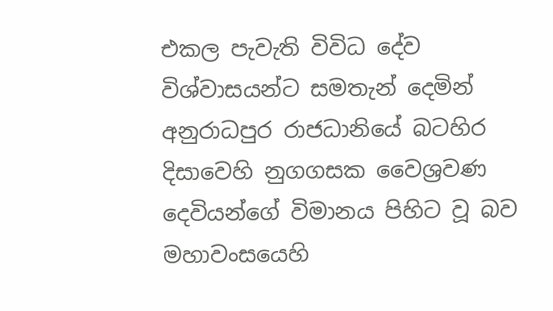එකල පැවැති විවිධ දේව විශ්වාසයන්ට සමතැන් දෙමින් අනුරාධපුර රාජධානියේ බටහිර දිසාවෙහි නුගගසක වෛශ්‍රවණ දෙවියන්ගේ විමානය පිහිට වූ බව මහාවංසයෙහි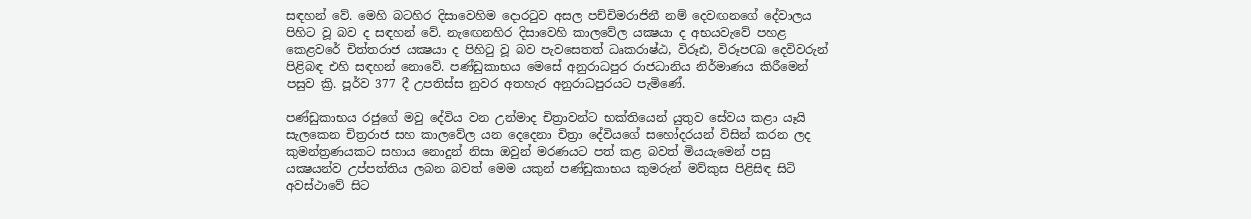සඳහන් වේ. මෙහි බටහිර දිසාවෙහිම දොරටුව අසල පච්චිමරාජිනී නම් දෙවඟනගේ දේවාලය පිහිට වූ බව ද සඳහන් වේ. නැඟෙනහිර දිසාවෙහි කාලවේල යක්‍ෂයා ද අභයවැවේ පහළ කෙළවරේ චිත්තරාජ යක්‍ෂයා ද පිහිටු වූ බව පැවසෙතත් ධෘකරාෂ්ඨ, විරූඪ, විරූපCඛ දෙවිවරුන් පිළිබඳ එහි සඳහන් නොවේ. පණ්‌ඩුකාභය මෙසේ අනුරාධපුර රාජධානිය නිර්මාණය කිරීමෙන් පසුව ක්‍රි. පූර්ව 377 දී උපතිස්‌ස නුවර අතහැර අනුරාධපුරයට පැමිණේ.

පණ්‌ඩුකාභය රජුගේ මවු දේවිය වන උන්මාද චිත්‍රාවන්ට භක්‌තියෙන් යුතුව සේවය කළා යෑයි සැලකෙන චිත්‍රරාජ සහ කාලවේල යන දෙදෙනා චිත්‍රා දේවියගේ සහෝදරයන් විසින් කරන ලද කුමන්ත්‍රණයකට සහාය නොදුන් නිසා ඔවුන් මරණයට පත් කළ බවත් මියයැමෙන් පසු යක්‍ෂයන්ව උප්පත්තිය ලබන බවත් මෙම යකුන් පණ්‌ඩුකාභය කුමරුන් මව්කුස පිළිසිඳ සිටි අවස්‌ථාවේ සිට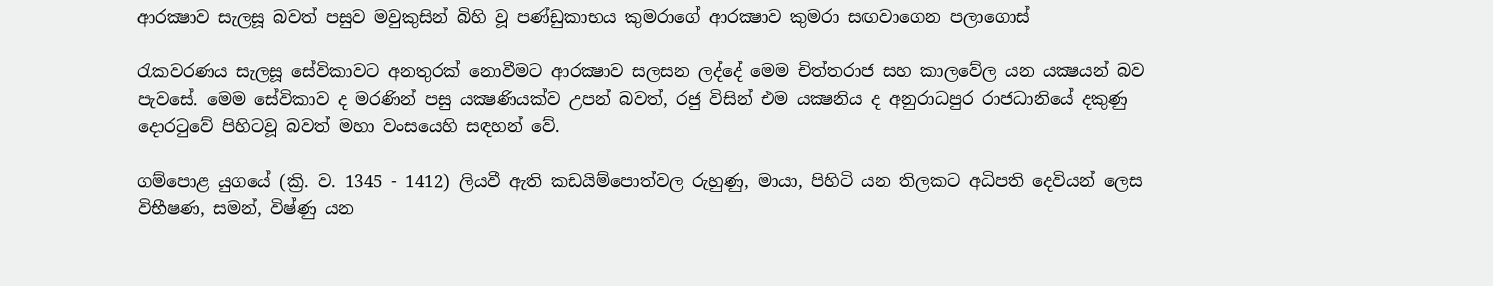ආරක්‍ෂාව සැලසූ බවත් පසුව මවුකුසින් බිහි වූ පණ්‌ඩුකාභය කුමරාගේ ආරක්‍ෂාව කුමරා සඟවාගෙන පලාගොස්‌

රැකවරණය සැලසූ සේවිකාවට අනතුරක්‌ නොවීමට ආරක්‍ෂාව සලසන ලද්දේ මෙම චිත්තරාජ සහ කාලවේල යන යක්‍ෂයන් බව පැවසේ. මෙම සේවිකාව ද මරණින් පසු යක්‍ෂණියක්‌ව උපන් බවත්, රජු විසින් එම යක්‍ෂනිය ද අනුරාධපුර රාජධානියේ දකුණු දොරටුවේ පිහිටවූ බවත් මහා වංසයෙහි සඳහන් වේ.

ගම්පොළ යුගයේ (ක්‍රි. ව. 1345 - 1412) ලියවී ඇති කඩයිම්පොත්වල රුහුණු, මායා, පිහිටි යන තිලකට අධිපති දෙවියන් ලෙස විභීෂණ, සමන්, විෂ්ණු යන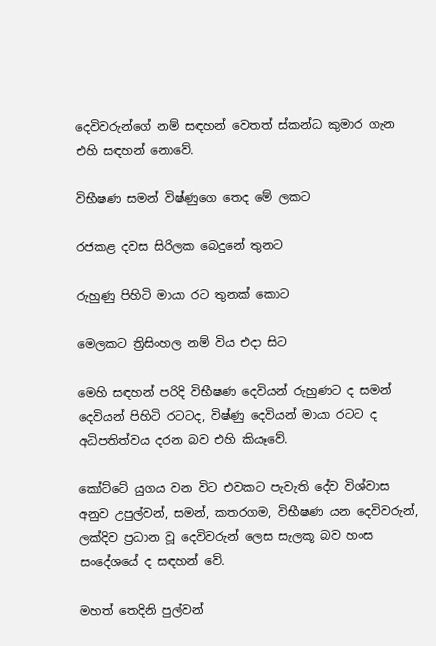දෙවිවරුන්ගේ නම් සඳහන් වෙතත් ස්‌කන්ධ කුමාර ගැන එහි සඳහන් නොවේ.

විභීෂණ සමන් විෂ්ණුගෙ තෙද මේ ලකට

රජකළ දවස සිරිලක බෙදුනේ තුනට

රුහුණු පිහිටි මායා රට තුනක්‌ කොට

මෙලකට ත්‍රිසිංහල නම් විය එදා සිට

මෙහි සඳහන් පරිදි විභීෂණ දෙවියන් රුහුණට ද සමන් දෙවියන් පිහිටි රටටද, විෂ්ණු දෙවියන් මායා රටට ද අධිපතිත්වය දරන බව එහි කියෑවේ.

කෝට්‌ටේ යුගය වන විට එවකට පැවැති දේව විශ්වාස අනුව උපුල්වන්, සමන්, කතරගම, විභීෂණ යන දෙවිවරුන්, ලක්‌දිව ප්‍රධාන වූ දෙවිවරුන් ලෙස සැලකූ බව හංස සංදේශයේ ද සඳහන් වේ.

මහත් තෙදිනි පුල්වන්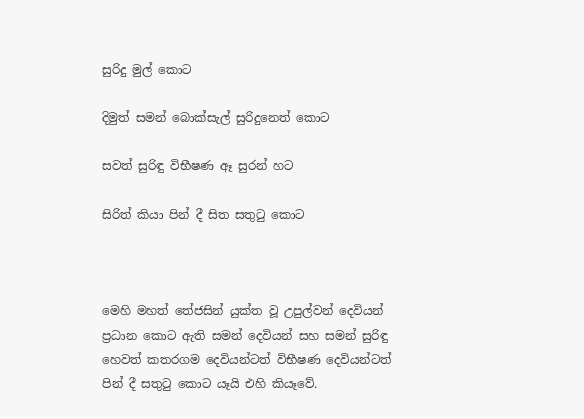සුරිදු මුල් කොට

දිමුත් සමන් බොක්‌සැල් සුරිදුනෙත් කොට

සවත් සුරිඳු විභීෂණ ඈ සුරන් හට

සිරිත් කියා පින් දී සිත සතුටු කොට



මෙහි මහත් තේජසින් යුක්‌ත වූ උපුල්වන් දෙවියන් ප්‍රධාන කොට ඇති සමන් දෙවියන් සහ සමන් සුරිඳු හෙවත් කතරගම දෙවියන්ටත් විභීෂණ දෙවියන්ටත් පින් දී සතුටු කොට යෑයි එහි කියෑවේ.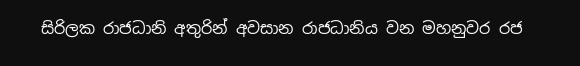සිරිලක රාජධානි අතුරින් අවසාන රාජධානිය වන මහනුවර රජ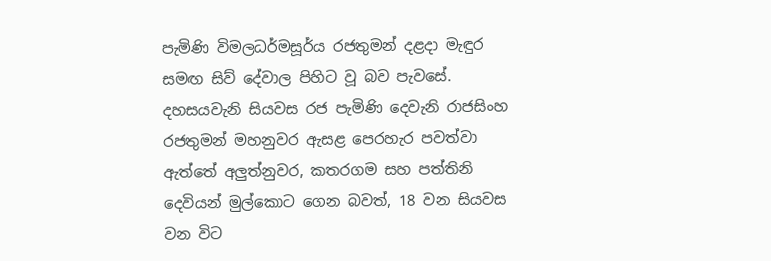පැමිණි විමලධර්මසූර්ය රජතුමන් දළදා මැඳුර සමඟ සිව් දේවාල පිහිට වූ බව පැවසේ. දහසයවැනි සියවස රජ පැමිණි දෙවැනි රාජසිංහ රජතුමන් මහනුවර ඇසළ පෙරහැර පවත්වා ඇත්තේ අලුත්නුවර, කතරගම සහ පත්තිනි දෙවියන් මුල්කොට ගෙන බවත්, 18 වන සියවස වන විට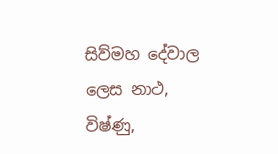සිව්මහ දේවාල ලෙස නාථ, විෂ්ණු,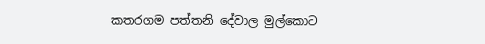කතරගම පත්තනි දේවාල මුල්කොට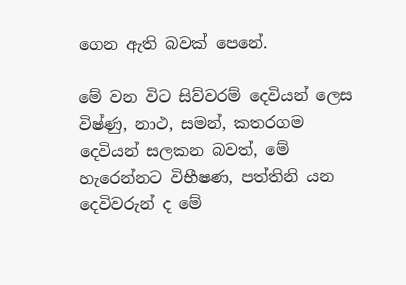ගෙන ඇති බවක්‌ පෙනේ.

මේ වන විට සිව්වරම් දෙවියන් ලෙස විෂ්ණු, නාථ, සමන්, කතරගම දෙවියන් සලකන බවත්, මේ හැරෙන්නට විභීෂණ, පත්තිනි යන දෙවිවරුන් ද මේ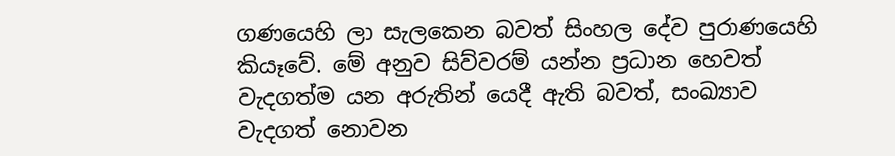ගණයෙහි ලා සැලකෙන බවත් සිංහල දේව පුරාණයෙහි කියෑවේ. මේ අනුව සිව්වරම් යන්න ප්‍රධාන හෙවත් වැදගත්ම යන අරුතින් යෙදී ඇති බවත්, සංඛ්‍යාව වැදගත් නොවන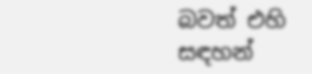බවත් එහි සඳහන්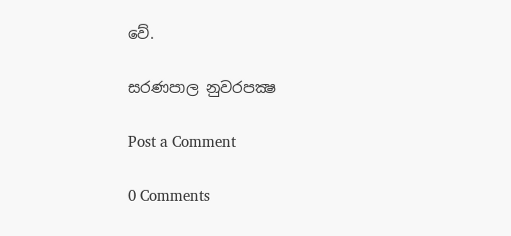වේ.

සරණපාල නුවරපක්‍ෂ

Post a Comment

0 Comments